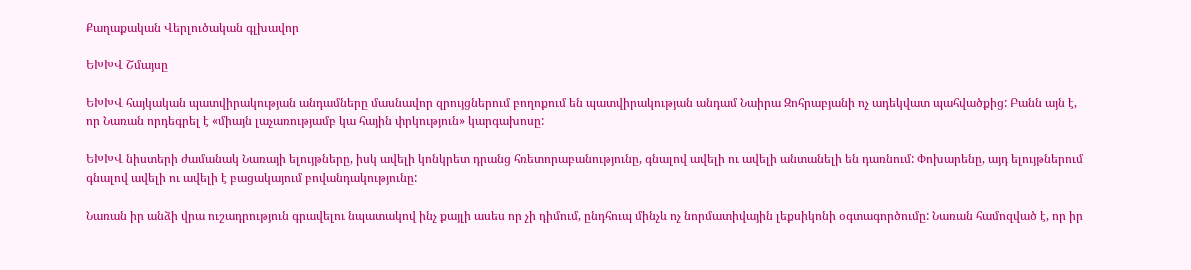Քաղաքական Վերլուծական գլխավոր

ԵԽԽՎ Շմայսը

ԵԽԽՎ հայկական պատվիրակության անդամները մասնավոր զրույցներում բողոքում են պատվիրակության անդամ Նաիրա Զոհրաբյանի ոչ ադեկվատ պահվածքից: Բանն այն է, որ Նառան որդեգրել է «միայն լաչառությամբ կա հային փրկություն» կարգախոսը:

ԵԽԽՎ նիստերի ժամանակ Նառայի ելույթները, իսկ ավելի կոնկրետ դրանց հռետորաբանությունը, գնալով ավելի ու ավելի անտանելի են դառնում: Փոխարենը, այդ ելույթներում գնալով ավելի ու ավելի է բացակայում բովանդակությունը:

Նառան իր անձի վրա ուշադրություն գրավելու նպատակով ինչ քայլի ասես որ չի դիմում, ընդհուպ մինչև ոչ նորմատիվային լեքսիկոնի օգտագործումը: Նառան համոզված է, որ իր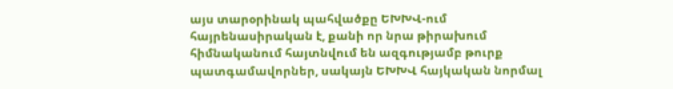այս տարօրինակ պահվածքը ԵԽԽՎ-ում հայրենասիրական է, քանի որ նրա թիրախում հիմնականում հայտնվում են ազգությամբ թուրք պատգամավորներ, սակայն ԵԽԽՎ հայկական նորմալ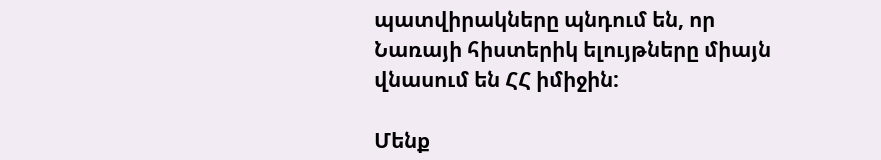պատվիրակները պնդում են, որ Նառայի հիստերիկ ելույթները միայն վնասում են ՀՀ իմիջին:

Մենք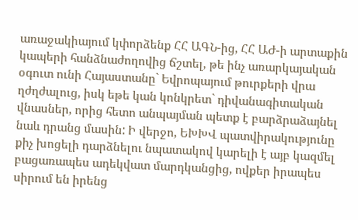առաջակիայում կփորձենք ՀՀ ԱԳՆ-ից, ՀՀ ԱԺ-ի արտաքին կապերի հանձնաժողովից ճշտել, թե ինչ առարկայական օգուտ ունի Հայաստանը` Եվրոպայում թուրքերի վրա ղժղժալուց, իսկ եթե կան կոնկրետ` դիվանագիտական վնասներ, որից հետո անպայման պետք է բարձրաձայնել նաև դրանց մասին: Ի վերջո, ԵԽԽՎ պատվիրակությունը քիչ խոցելի դարձնելու նպատակով կարելի է այբ կազմել բացառապես ադեկվատ մարդկանցից, ովքեր իրապես սիրում են իրենց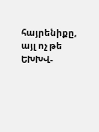հայրենիքը, այլ ոչ թե ԵԽԽՎ-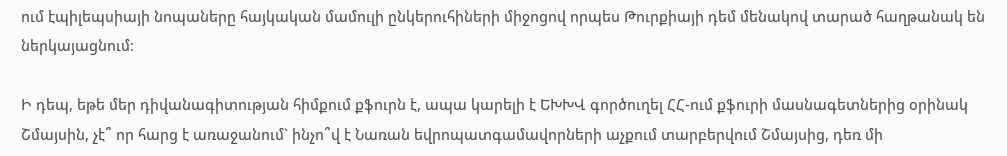ում էպիլեպսիայի նոպաները հայկական մամուլի ընկերուհիների միջոցով որպես Թուրքիայի դեմ մենակով տարած հաղթանակ են ներկայացնում:

Ի դեպ, եթե մեր դիվանագիտության հիմքում քֆուրն է, ապա կարելի է ԵԽԽՎ գործուղել ՀՀ-ում քֆուրի մասնագետներից օրինակ Շմայսին, չէ՞ որ հարց է առաջանում` ինչո՞վ է Նառան եվրոպատգամավորների աչքում տարբերվում Շմայսից, դեռ մի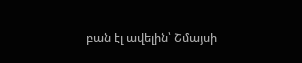բան էլ ավելին՝ Շմայսի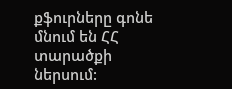քֆուրները գոնե մնում են ՀՀ տարածքի ներսում: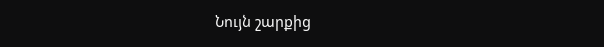Նույն շարքից